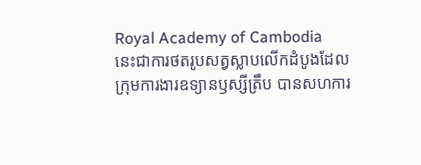Royal Academy of Cambodia
នេះជាការថតរូបសត្វស្លាបលើកដំបូងដែលក្រុមការងារឧទ្យានឫស្សីត្រឹប បានសហការ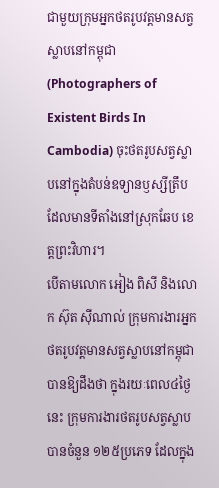ជាមួយក្រុមអ្នកថតរូបវត្តមានសត្វស្លាបនៅកម្ពុជា (Photographers of Existent Birds In Cambodia) ចុះថតរូបសត្វស្លាបនៅក្នុងតំបន់ឧទ្យានឫស្សីត្រឹប ដែលមានទីតាំងនៅស្រុកឆែប ខេត្តព្រះវិហារ។
បើតាមលោក អៀង ពិសី និងលោក ស៊ុត ស៊ីណាល់ ក្រុមការងារអ្នកថតរូបវត្តមានសត្វស្លាបនៅកម្ពុជា បានឱ្យដឹងថា ក្នុងរយៈពេល៤ថ្ងៃនេះ ក្រុមការងារថតរូបសត្វស្លាបបានចំនួន ១២៥ប្រភេទ ដែលក្នុង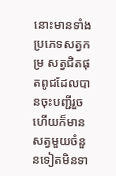នោះមានទាំងប្រភេទសត្វកម្រ សត្វជិតផុតពូជដែលបានចុះបញ្ជីរួច ហើយក៏មានសត្វមួយចំនួនទៀតមិនទា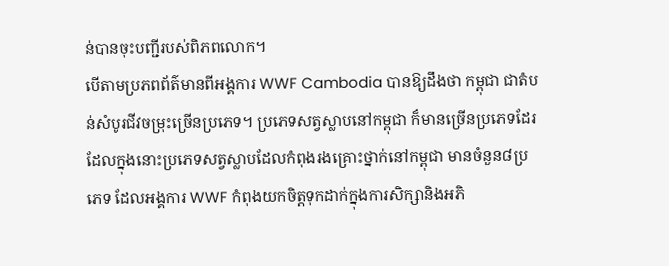ន់បានចុះបញ្ជីរបស់ពិភពលោក។
បើតាមប្រភពព័ត៌មានពីអង្គការ WWF Cambodia បានឱ្យដឹងថា កម្ពុជា ជាតំបន់សំបូរជីវចម្រុះច្រើនប្រភេទ។ ប្រភេទសត្វស្លាបនៅកម្ពុជា ក៏មានច្រើនប្រភេទដែរ ដែលក្នុងនោះប្រភេទសត្វស្លាបដែលកំពុងរងគ្រោះថ្នាក់នៅកម្ពុជា មានចំនួន៨ប្រភេទ ដែលអង្គការ WWF កំពុងយកចិត្តទុកដាក់ក្នុងការសិក្សានិងអភិ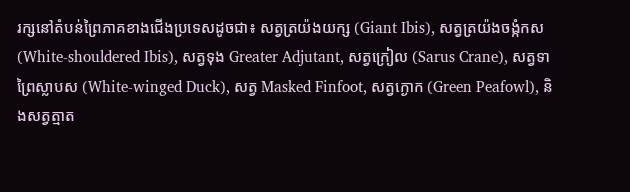រក្សនៅតំបន់ព្រៃភាគខាងជើងប្រទេសដូចជា៖ សត្វត្រយ៉ងយក្ស (Giant Ibis), សត្វត្រយ៉ងចង្កំកស (White-shouldered Ibis), សត្វទុង Greater Adjutant, សត្វក្រៀល (Sarus Crane), សត្វទាព្រៃស្លាបស (White-winged Duck), សត្វ Masked Finfoot, សត្វក្ងោក (Green Peafowl), និងសត្វត្មាត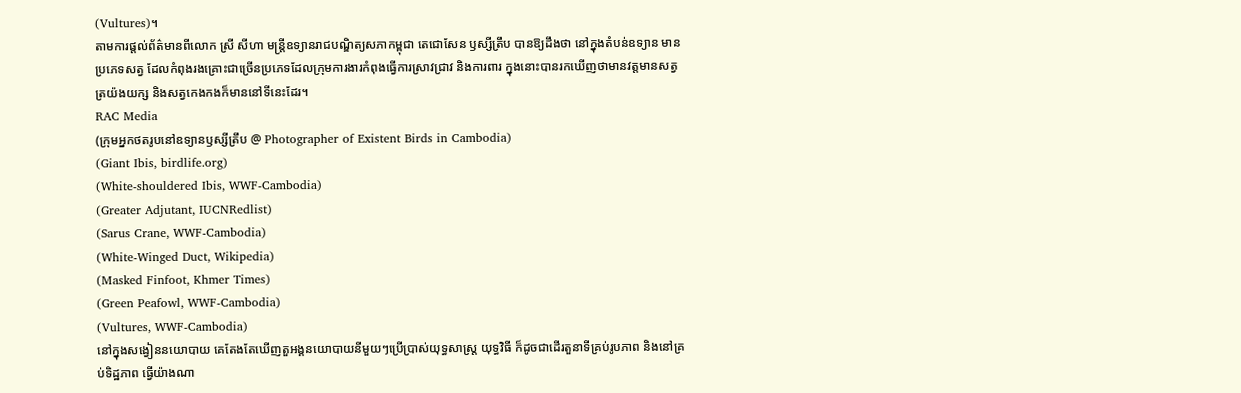(Vultures)។
តាមការផ្តល់ព័ត៌មានពីលោក ស្រី សីហា មន្ត្រីឧទ្យានរាជបណ្ឌិត្យសភាកម្ពុជា តេជោសែន ឫស្សីត្រឹប បានឱ្យដឹងថា នៅក្នុងតំបន់ឧទ្យាន មានប្រភេទសត្វ ដែលកំពុងរងគ្រោះជាច្រើនប្រភេទដែលក្រុមការងារកំពុងធ្វើការស្រាវជ្រាវ និងការពារ ក្នុងនោះបានរកឃើញថាមានវត្តមានសត្វត្រយ៉ងយក្ស និងសត្វកេងកងក៏មាននៅទីនេះដែរ។
RAC Media
(ក្រុមអ្នកថតរូបនៅឧទ្យានឫស្សីត្រឹប @ Photographer of Existent Birds in Cambodia)
(Giant Ibis, birdlife.org)
(White-shouldered Ibis, WWF-Cambodia)
(Greater Adjutant, IUCNRedlist)
(Sarus Crane, WWF-Cambodia)
(White-Winged Duct, Wikipedia)
(Masked Finfoot, Khmer Times)
(Green Peafowl, WWF-Cambodia)
(Vultures, WWF-Cambodia)
នៅក្នុងសង្វៀននយោបាយ គេតែងតែឃើញតួអង្គនយោបាយនីមួយៗប្រើប្រាស់យុទ្ធសាស្ត្រ យុទ្ធវិធី ក៏ដូចជាដើរតួនាទីគ្រប់រូបភាព និងនៅគ្រប់ទិដ្ឋភាព ធ្វើយ៉ាងណា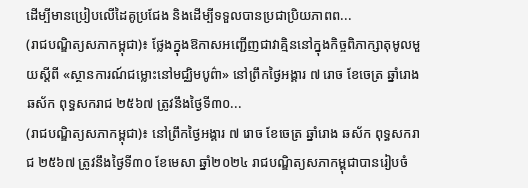ដើម្បីមានប្រៀបលើដៃគូប្រជែង និងដើម្បីទទួលបានប្រជាប្រិយភាពព...
(រាជបណ្ឌិត្យសភាកម្ពុជា)៖ ថ្លែងក្នុងឱកាសអញ្ជើញជាវាគ្មិននៅក្នុងកិច្ចពិភាក្សាតុមូលមួយស្ដីពី «ស្ថានការណ៍ជម្លោះនៅមជ្ឈិមបូព៌ា» នៅព្រឹកថ្ងៃអង្គារ ៧ រោច ខែចេត្រ ឆ្នាំរោង ឆស័ក ពុទ្ធសករាជ ២៥៦៧ ត្រូវនឹងថ្ងៃទី៣០...
(រាជបណ្ឌិត្យសភាកម្ពុជា)៖ នៅព្រឹកថ្ងៃអង្គារ ៧ រោច ខែចេត្រ ឆ្នាំរោង ឆស័ក ពុទ្ធសករាជ ២៥៦៧ ត្រូវនឹងថ្ងៃទី៣០ ខែមេសា ឆ្នាំ២០២៤ រាជបណ្ឌិត្យសភាកម្ពុជាបានរៀបចំ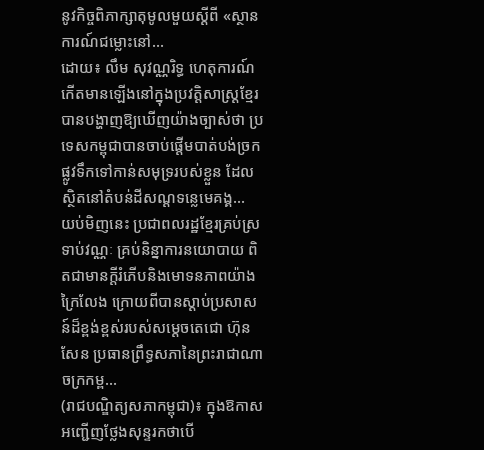នូវកិច្ចពិភាក្សាតុមូលមួយស្ដីពី «ស្ថានការណ៍ជម្លោះនៅ...
ដោយ៖ លឹម សុវណ្ណរិទ្ធ ហេតុការណ៍កើតមានឡើងនៅក្នុងប្រវត្តិសាស្ត្រខ្មែរ បានបង្ហាញឱ្យឃើញយ៉ាងច្បាស់ថា ប្រទេសកម្ពុជាបានចាប់ផ្ដើមបាត់បង់ច្រកផ្លូវទឹកទៅកាន់សមុទ្ររបស់ខ្លួន ដែលស្ថិតនៅតំបន់ដីសណ្ដទន្លេមេគង្គ...
យប់មិញនេះ ប្រជាពលរដ្ឋខ្មែរគ្រប់ស្រទាប់វណ្ណៈ គ្រប់និន្នាការនយោបាយ ពិតជាមានក្តីរំភើបនិងមោទនភាពយ៉ាងក្រៃលែង ក្រោយពីបានស្តាប់ប្រសាសន៍ដ៏ខ្ពង់ខ្ពស់របស់សម្តេចតេជោ ហ៊ុន សែន ប្រធានព្រឹទ្ធសភានៃព្រះរាជាណាចក្រកម្ព...
(រាជបណ្ឌិត្យសភាកម្ពុជា)៖ ក្នុងឱកាសអញ្ជើញថ្លែងសុន្ទរកថាបើ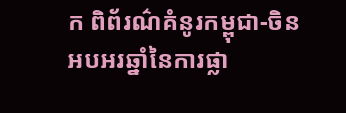ក ពិព័រណ៌គំនូរកម្ពុជា-ចិន អបអរឆ្នាំនៃការផ្លា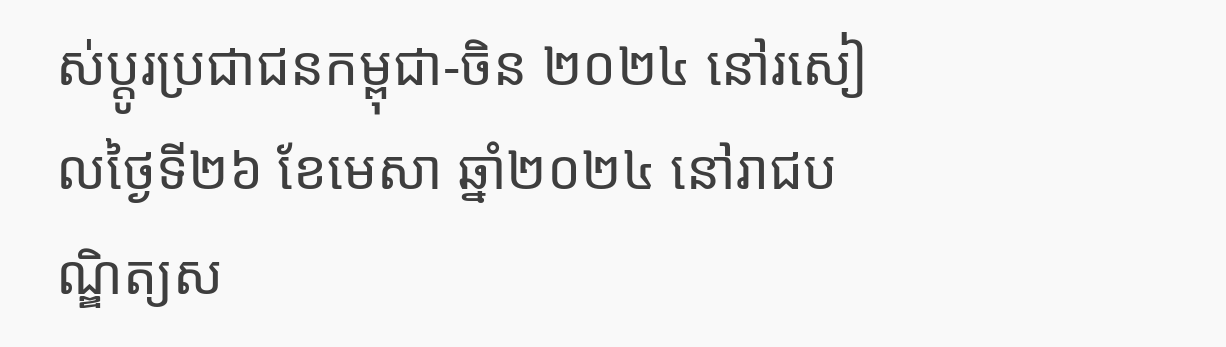ស់ប្ដូរប្រជាជនកម្ពុជា-ចិន ២០២៤ នៅរសៀលថ្ងៃទី២៦ ខែមេសា ឆ្នាំ២០២៤ នៅរាជបណ្ឌិត្យស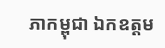ភាកម្ពុជា ឯកឧត្ដម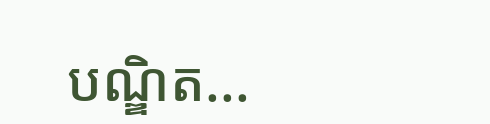បណ្ឌិត...